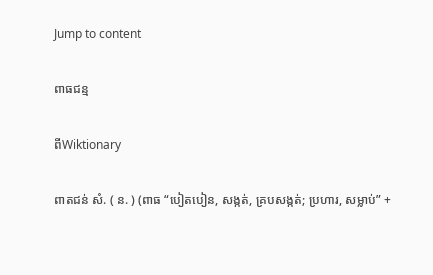Jump to content

ពាធជន្ម

ពីWiktionary

ពាតជន់ សំ. ( ន. ) (ពាធ “បៀតបៀន, សង្កត់, គ្របសង្កត់; ប្រហារ, សម្លាប់” +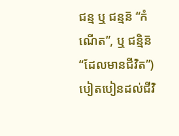ជន្ម ឬ ជន្មន៑ “កំណើត”, ឬ ជន្មិន៑ “ដែលមានជីវិត”) បៀតបៀនដល់ជីវិ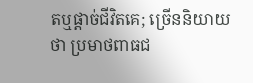តឬផ្ដាច់ជីវិតគេ; ច្រើននិយាយថា ប្រមាថពាធជ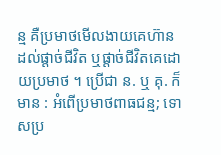ន្ម គឺប្រមាថមើលងាយគេហ៊ានដល់ផ្ដាច់ជីវិត ឬផ្ដាច់ជីវិតគេដោយប្រមាថ ។ ប្រើជា ន. ឬ គុ. ក៏មាន : អំពើប្រមាថពាធជន្ម; ទោសប្រ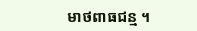មាថពាធជន្ម ។